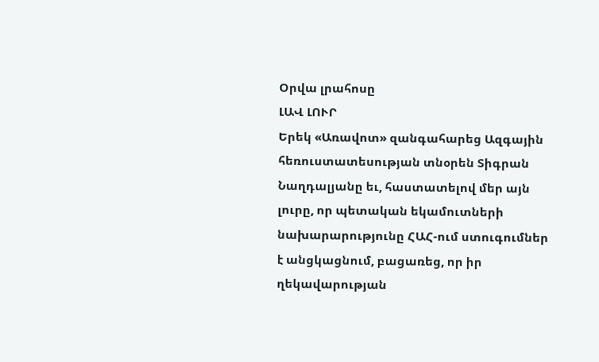Օրվա լրահոսը
ԼԱՎ ԼՈՒՐ
Երեկ «Առավոտ» զանգահարեց Ազգային հեռուստատեսության տնօրեն Տիգրան Նաղդալյանը եւ, հաստատելով մեր այն լուրը, որ պետական եկամուտների նախարարությունը ՀԱՀ-ում ստուգումներ է անցկացնում, բացառեց, որ իր ղեկավարության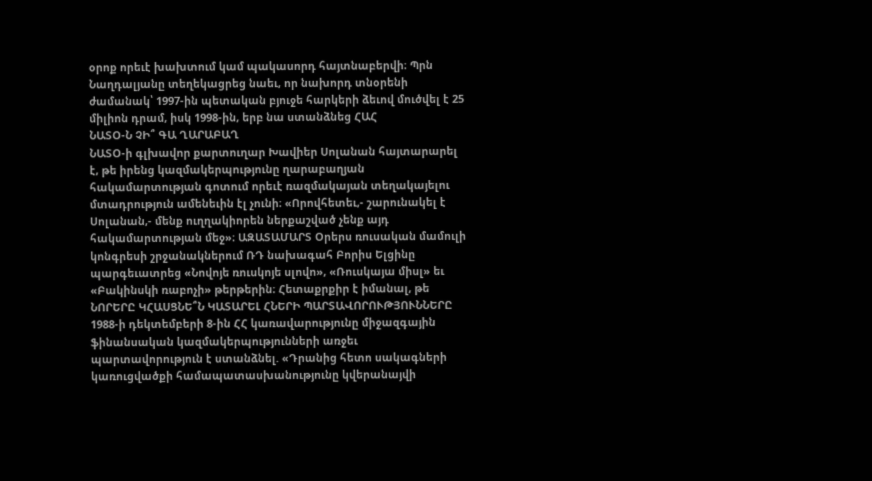օրոք որեւէ խախտում կամ պակասորդ հայտնաբերվի։ Պրն Նաղդալյանը տեղեկացրեց նաեւ, որ նախորդ տնօրենի ժամանակ՝ 1997-ին պետական բյուջե հարկերի ձեւով մուծվել է 25 միլիոն դրամ, իսկ 1998-ին, երբ նա ստանձնեց ՀԱՀ
ՆԱՏՕ-Ն ՉԻ՞ ԳԱ ՂԱՐԱԲԱՂ
ՆԱՏՕ-ի գլխավոր քարտուղար Խավիեր Սոլանան հայտարարել է, թե իրենց կազմակերպությունը ղարաբաղյան հակամարտության գոտում որեւէ ռազմակայան տեղակայելու մտադրություն ամենեւին էլ չունի։ «Որովհետեւ,- շարունակել է Սոլանան,- մենք ուղղակիորեն ներքաշված չենք այդ հակամարտության մեջ»։ ԱԶԱՏԱՄԱՐՏ Օրերս ռուսական մամուլի կոնգրեսի շրջանակներում ՌԴ նախագահ Բորիս Ելցինը պարգեւատրեց «Նովոյե ռուսկոյե սլովո», «Ռուսկայա միսլ» եւ «Բակինսկի ռաբոչի» թերթերին։ Հետաքրքիր է իմանալ, թե
ՆՈՐԵՐԸ ԿՀԱՍՑՆԵ՞Ն ԿԱՏԱՐԵԼ ՀՆԵՐԻ ՊԱՐՏԱՎՈՐՈՒԹՅՈՒՆՆԵՐԸ
1988-ի դեկտեմբերի 8-ին ՀՀ կառավարությունը միջազգային ֆինանսական կազմակերպությունների առջեւ պարտավորություն է ստանձնել. «Դրանից հետո սակագների կառուցվածքի համապատասխանությունը կվերանայվի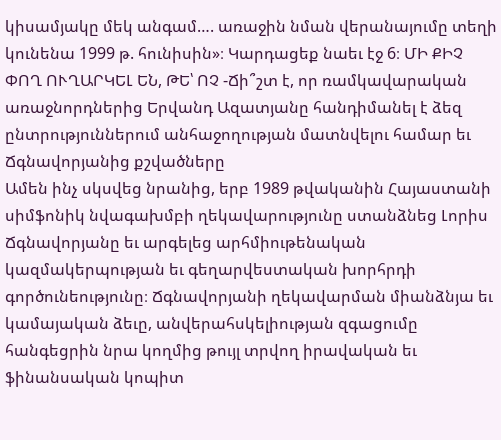կիսամյակը մեկ անգամ…. առաջին նման վերանայումը տեղի կունենա 1999 թ. հունիսին»։ Կարդացեք նաեւ էջ 6։ ՄԻ ՔԻՉ ՓՈՂ ՈՒՂԱՐԿԵԼ ԵՆ, ԹԵ՝ ՈՉ -Ճի՞շտ է, որ ռամկավարական առաջնորդներից Երվանդ Ազատյանը հանդիմանել է ձեզ ընտրություններում անհաջողության մատնվելու համար եւ
Ճգնավորյանից քշվածները
Ամեն ինչ սկսվեց նրանից, երբ 1989 թվականին Հայաստանի սիմֆոնիկ նվագախմբի ղեկավարությունը ստանձնեց Լորիս Ճգնավորյանը եւ արգելեց արհմիութենական կազմակերպության եւ գեղարվեստական խորհրդի գործունեությունը։ Ճգնավորյանի ղեկավարման միանձնյա եւ կամայական ձեւը, անվերահսկելիության զգացումը հանգեցրին նրա կողմից թույլ տրվող իրավական եւ ֆինանսական կոպիտ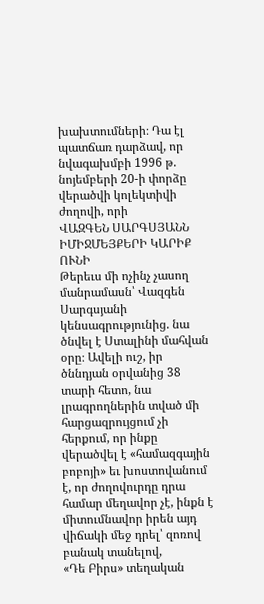խախտումների։ Դա էլ պատճառ դարձավ, որ նվագախմբի 1996 թ. նոյեմբերի 20-ի փորձը վերածվի կոլեկտիվի ժողովի, որի
ՎԱԶԳԵՆ ՍԱՐԳՍՅԱՆՆ ԻՄԻՋՄԵՅՔԵՐԻ ԿԱՐԻՔ ՈՒՆԻ
Թերեւս մի ոչինչ չասող մանրամասն՝ Վազգեն Սարգսյանի կենսագրությունից. նա ծնվել է Ստալինի մահվան օրը։ Ավելի ուշ, իր ծննդյան օրվանից 38 տարի հետո, նա լրագրողներին տված մի հարցազրույցում չի հերքում, որ ինքը վերածվել է «համազգային բոբոյի» եւ խոստովանում է, որ ժողովուրդը դրա համար մեղավոր չէ, ինքն է միտումնավոր իրեն այդ վիճակի մեջ դրել՝ զոռով բանակ տանելով,
«Դե Բիրս» տեղական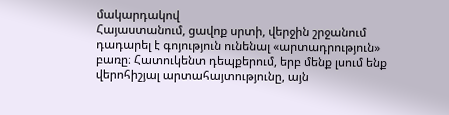մակարդակով
Հայաստանում, ցավոք սրտի, վերջին շրջանում դադարել է գոյություն ունենալ «արտադրություն» բառը։ Հատուկենտ դեպքերում, երբ մենք լսում ենք վերոհիշյալ արտահայտությունը, այն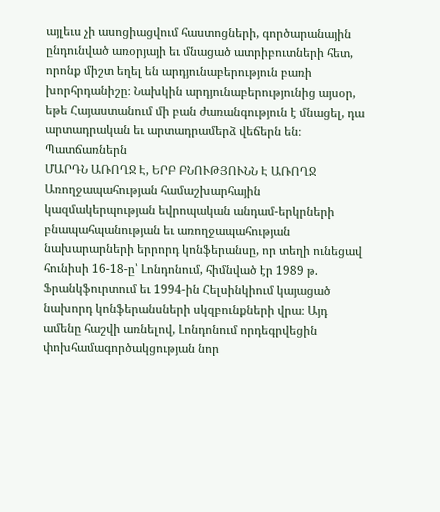այլեւս չի ասոցիացվում հաստոցների, գործարանային ընդունված առօրյայի եւ մնացած ատրիբուտների հետ, որոնք միշտ եղել են արդյունաբերություն բառի խորհրդանիշը։ Նախկին արդյունաբերությունից այսօր, եթե Հայաստանում մի բան ժառանգություն է մնացել, դա արտադրական եւ արտադրամերձ վեճերն են։ Պատճառներն
ՄԱՐԴՆ ԱՌՈՂՋ Է, ԵՐԲ ԲՆՈՒԹՅՈՒՆՆ Է ԱՌՈՂՋ
Առողջապահության համաշխարհային կազմակերպության եվրոպական անդամ-երկրների բնապահպանության եւ առողջապահության նախարարների երրորդ կոնֆերանսը, որ տեղի ունեցավ հունիսի 16-18-ը՝ Լոնդոնում, հիմնված էր 1989 թ. Ֆրանկֆուրտում եւ 1994-ին Հելսինկիում կայացած նախորդ կոնֆերանսների սկզբունքների վրա։ Այդ ամենը հաշվի առնելով, Լոնդոնում որդեգրվեցին փոխհամագործակցության նոր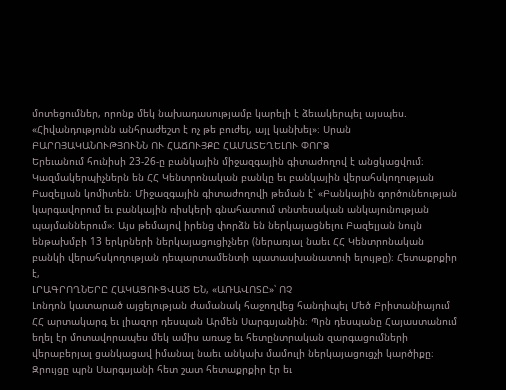մոտեցումներ, որոնք մեկ նախադասությամբ կարելի է ձեւակերպել այսպես. «Հիվանդությունն անհրաժեշտ է ոչ թե բուժել, այլ կանխել»։ Սրան
ԲԱՐՈՅԱԿԱՆՈՒԹՅՈՒՆՆ ՈՒ ՀԱՃՈՒՅՔԸ ՀԱՄԱՏԵՂԵԼՈՒ ՓՈՐՁ
Երեւանում հունիսի 23-26-ը բանկային միջազգային գիտաժողով է անցկացվում։ Կազմակերպիչներն են ՀՀ Կենտրոնական բանկը եւ բանկային վերահսկողության Բազելյան կոմիտեն։ Միջազգային գիտաժողովի թեման է՝ «Բանկային գործունեության կարգավորում եւ բանկային ռիսկերի գնահատում տնտեսական անկայունության պայմաններում»։ Այս թեմայով իրենց փորձն են ներկայացնելու Բազելյան նույն ենթախմբի 13 երկրների ներկայացուցիչներ (ներառյալ նաեւ ՀՀ Կենտրոնական բանկի վերահսկողության դեպարտամենտի պատասխանատուի ելույթը)։ Հետաքրքիր է,
ԼՐԱԳՐՈՂՆԵՐԸ ՀԱԿԱՑՈՒՑՎԱԾ ԵՆ, «ԱՌԱՎՈՏԸ»՝ ՈՉ
Լոնդոն կատարած այցելության ժամանակ հաջողվեց հանդիպել Մեծ Բրիտանիայում ՀՀ արտակարգ եւ լիազոր դեսպան Արմեն Սարգսյանին։ Պրն դեսպանը Հայաստանում եղել էր մոտավորապես մեկ ամիս առաջ եւ հետընտրական զարգացումների վերաբերյալ ցանկացավ իմանալ նաեւ անկախ մամուլի ներկայացուցչի կարծիքը։ Զրույցը պրն Սարգսյանի հետ շատ հետաքրքիր էր եւ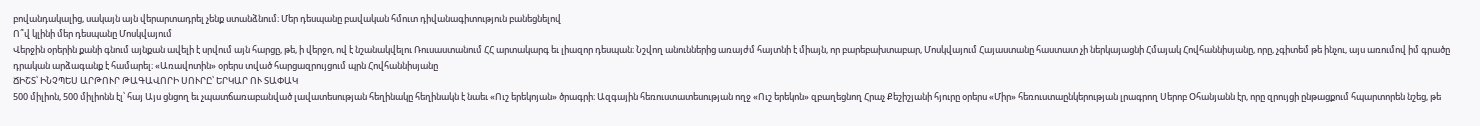բովանդակալից, սակայն այն վերարտադրել չենք ստանձնում։ Մեր դեսպանը բավական հմուտ դիվանագիտություն բանեցնելով
Ո՞վ կլինի մեր դեսպանը Մոսկվայում
Վերջին օրերին քանի գնում այնքան ավելի է սրվում այն հարցը, թե, ի վերջո, ով է նշանակվելու Ռուսաստանում ՀՀ արտակարգ եւ լիազոր դեսպան։ Նշվող անուններից առայժմ հայտնի է միայն, որ բարեբախտաբար, Մոսկվայում Հայաստանը հաստատ չի ներկայացնի Հմայակ Հովհաննիսյանը, որը, չգիտեմ թե ինչու, այս առումով իմ գրածը դրական արձագանք է համարել։ «Առավոտին» օրերս տված հարցազրույցում պրն Հովհաննիսյանը
ՃԻՇՏ՝ ԻՆՉՊԵՍ ԱՐԹՈՒՐ ԹԱԳԱՎՈՐԻ ՍՈՒՐԸ՝ ԵՐԿԱՐ ՈՒ ՏԱՓԱԿ
500 միլիոն, 500 միլիոնն էլ՝ հայ Այս ցնցող եւ չպատճառաբանված լավատեսության հեղինակը հեղինակն է նաեւ «Ուշ երեկոյան» ծրագրի։ Ազգային հեռուստատեսության ողջ «Ուշ երեկոն» զբաղեցնող Հրաչ Քեշիշյանի հյուրը օրերս «Միր» հեռուստաընկերության լրագրող Սերոբ Օհանյանն էր, որը զրույցի ընթացքում հպարտորեն նշեց, թե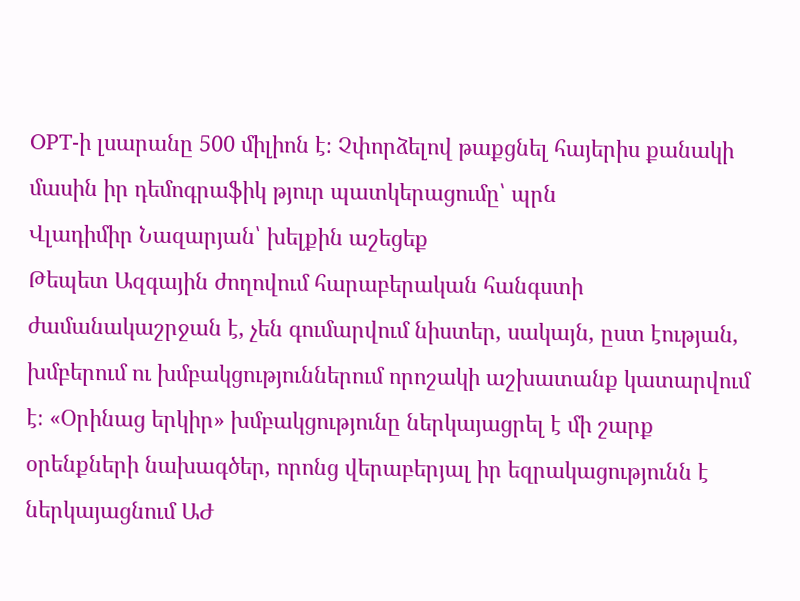OPT-ի լսարանը 500 միլիոն է։ Չփորձելով թաքցնել հայերիս քանակի մասին իր դեմոգրաֆիկ թյուր պատկերացումը՝ պրն
Վլադիմիր Նազարյան՝ խելքին աշեցեք
Թեպետ Ազգային ժողովում հարաբերական հանգստի ժամանակաշրջան է, չեն գումարվում նիստեր, սակայն, ըստ էության, խմբերում ու խմբակցություններում որոշակի աշխատանք կատարվում է։ «Օրինաց երկիր» խմբակցությունը ներկայացրել է մի շարք օրենքների նախագծեր, որոնց վերաբերյալ իր եզրակացությունն է ներկայացնում ԱԺ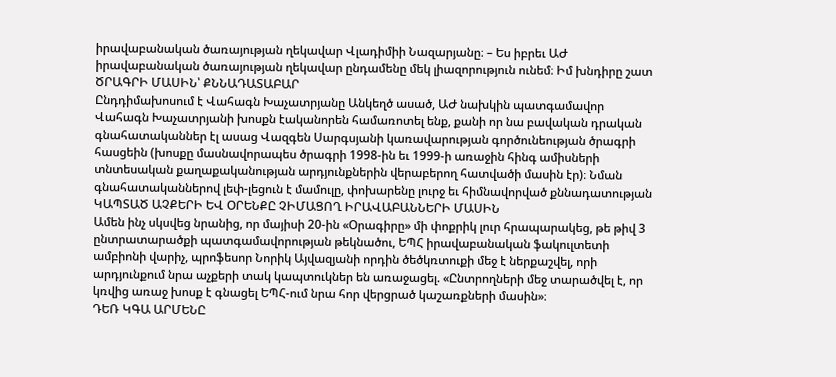իրավաբանական ծառայության ղեկավար Վլադիմիի Նազարյանը։ – Ես իբրեւ ԱԺ իրավաբանական ծառայության ղեկավար ընդամենը մեկ լիազորություն ունեմ։ Իմ խնդիրը շատ
ԾՐԱԳՐԻ ՄԱՍԻՆ՝ ՔՆՆԱԴԱՏԱԲԱՐ
Ընդդիմախոսում է Վահագն Խաչատրյանը Անկեղծ ասած, ԱԺ նախկին պատգամավոր Վահագն Խաչատրյանի խոսքն էականորեն համառոտել ենք, քանի որ նա բավական դրական գնահատականներ էլ ասաց Վազգեն Սարգսյանի կառավարության գործունեության ծրագրի հասցեին (խոսքը մասնավորապես ծրագրի 1998-ին եւ 1999-ի առաջին հինգ ամիսների տնտեսական քաղաքականության արդյունքներին վերաբերող հատվածի մասին էր)։ Նման գնահատականներով լեփ-լեցուն է մամուլը, փոխարենը լուրջ եւ հիմնավորված քննադատության
ԿԱՊՏԱԾ ԱՉՔԵՐԻ ԵՎ ՕՐԵՆՔԸ ՉԻՄԱՑՈՂ ԻՐԱՎԱԲԱՆՆԵՐԻ ՄԱՍԻՆ
Ամեն ինչ սկսվեց նրանից, որ մայիսի 20-ին «Օրագիրը» մի փոքրիկ լուր հրապարակեց, թե թիվ 3 ընտրատարածքի պատգամավորության թեկնածու, ԵՊՀ իրավաբանական ֆակուլտետի ամբիոնի վարիչ, պրոֆեսոր Նորիկ Այվազյանի որդին ծեծկռտուքի մեջ է ներքաշվել, որի արդյունքում նրա աչքերի տակ կապտուկներ են առաջացել. «Ընտրողների մեջ տարածվել է, որ կռվից առաջ խոսք է գնացել ԵՊՀ-ում նրա հոր վերցրած կաշառքների մասին»։
ԴԵՌ ԿԳԱ ԱՐՄԵՆԸ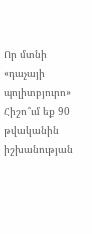Որ մտնի «դաչայի պոլիտբյուրո» Հիշո՞ւմ եք 90 թվականին իշխանության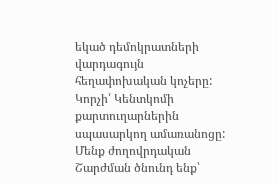եկած դեմոկրատների վարդագույն հեղափոխական կոչերը: Կորչի՛ Կենտկոմի քարտուղարներին սպասարկող ամառանոցը: Մենք ժողովրդական Շարժման ծնունդ ենք՝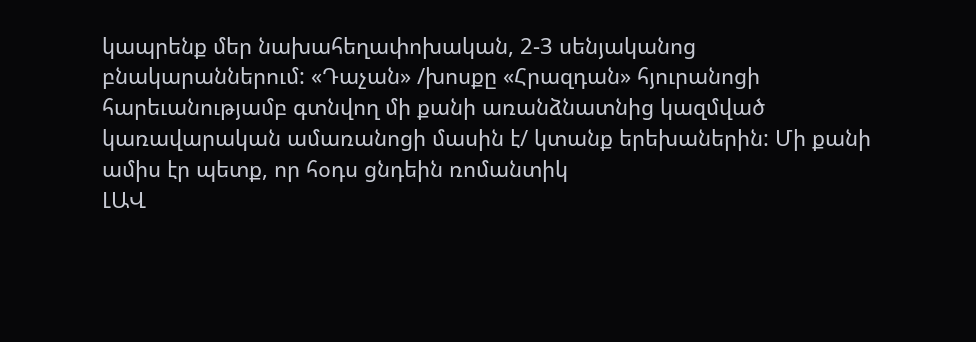կապրենք մեր նախահեղափոխական, 2-3 սենյականոց բնակարաններում: «Դաչան» /խոսքը «Հրազդան» հյուրանոցի հարեւանությամբ գտնվող մի քանի առանձնատնից կազմված կառավարական ամառանոցի մասին է/ կտանք երեխաներին: Մի քանի ամիս էր պետք, որ հօդս ցնդեին ռոմանտիկ
ԼԱՎ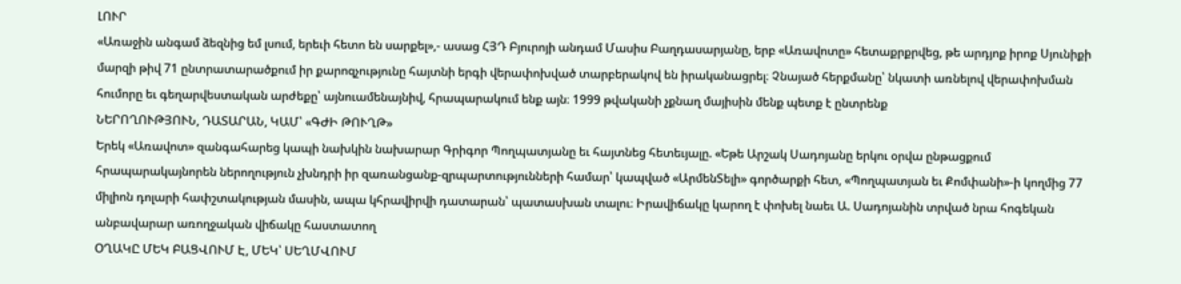ԼՈՒՐ
«Առաջին անգամ ձեզնից եմ լսում, երեւի հետո են սարքել»,- ասաց ՀՅԴ Բյուրոյի անդամ Մասիս Բաղդասարյանը, երբ «Առավոտը» հետաքրքրվեց, թե արդյոք իրոք Սյունիքի մարզի թիվ 71 ընտրատարածքում իր քարոզչությունը հայտնի երգի վերափոխված տարբերակով են իրականացրել։ Չնայած հերքմանը՝ նկատի առնելով վերափոխման հումորը եւ գեղարվեստական արժեքը՝ այնուամենայնիվ, հրապարակում ենք այն։ 1999 թվականի չքնաղ մայիսին մենք պետք է ընտրենք
ՆԵՐՈՂՈՒԹՅՈՒՆ, ԴԱՏԱՐԱՆ, ԿԱՄ՝ «ԳԺԻ ԹՈՒՂԹ»
Երեկ «Առավոտ» զանգահարեց կապի նախկին նախարար Գրիգոր Պողպատյանը եւ հայտնեց հետեւյալը. «Եթե Արշակ Սադոյանը երկու օրվա ընթացքում հրապարակայնորեն ներողություն չխնդրի իր զառանցանք-զրպարտությունների համար՝ կապված «ԱրմենՏելի» գործարքի հետ, «Պողպատյան եւ Քոմփանի»-ի կողմից 77 միլիոն դոլարի հափշտակության մասին, ապա կհրավիրվի դատարան՝ պատասխան տալու։ Իրավիճակը կարող է փոխել նաեւ Ա. Սադոյանին տրված նրա հոգեկան անբավարար առողջական վիճակը հաստատող
ՕՂԱԿԸ ՄԵԿ ԲԱՑՎՈՒՄ Է, ՄԵԿ՝ ՍԵՂՄՎՈՒՄ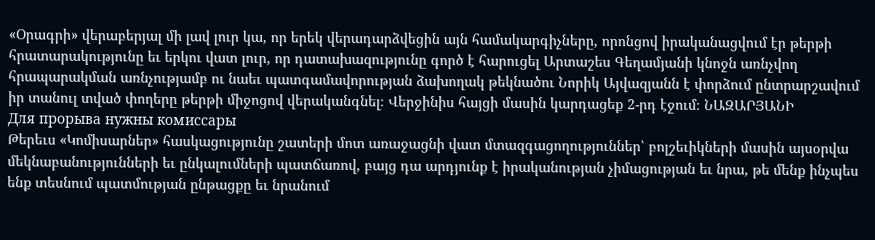«Օրագրի» վերաբերյալ մի լավ լուր կա, որ երեկ վերադարձվեցին այն համակարգիչները, որոնցով իրականացվում էր թերթի հրատարակությունը եւ երկու վատ լուր, որ դատախազությունը գործ է հարուցել Արտաշես Գեղամյանի կնոջն առնչվող հրապարակման առնչությամբ ու նաեւ պատգամավորության ձախողակ թեկնածու Նորիկ Այվազյանն է փորձում ընտրարշավում իր տանուլ տված փողերը թերթի միջոցով վերականգնել։ Վերջինիս հայցի մասին կարդացեք 2-րդ էջում։ ՆԱԶԱՐՅԱՆԻ
Для прорыва нужны комиссары
Թերեւս «Կոմիսարներ» հասկացությունը շատերի մոտ առաջացնի վատ մտազգացողություններ՝ բոլշեւիկների մասին այսօրվա մեկնաբանությունների եւ ընկալումների պատճառով, բայց դա արդյունք է իրականության չիմացության եւ նրա, թե մենք ինչպես ենք տեսնում պատմության ընթացքը եւ նրանում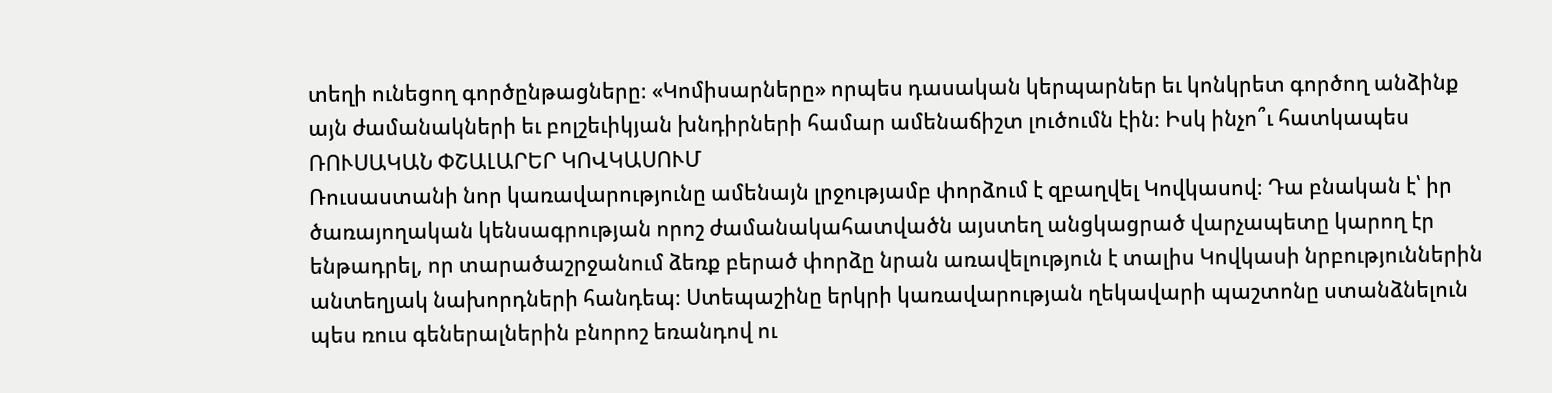տեղի ունեցող գործընթացները։ «Կոմիսարները» որպես դասական կերպարներ եւ կոնկրետ գործող անձինք այն ժամանակների եւ բոլշեւիկյան խնդիրների համար ամենաճիշտ լուծումն էին։ Իսկ ինչո՞ւ հատկապես
ՌՈՒՍԱԿԱՆ ՓՇԱԼԱՐԵՐ ԿՈՎԿԱՍՈՒՄ
Ռուսաստանի նոր կառավարությունը ամենայն լրջությամբ փորձում է զբաղվել Կովկասով։ Դա բնական է՝ իր ծառայողական կենսագրության որոշ ժամանակահատվածն այստեղ անցկացրած վարչապետը կարող էր ենթադրել, որ տարածաշրջանում ձեռք բերած փորձը նրան առավելություն է տալիս Կովկասի նրբություններին անտեղյակ նախորդների հանդեպ։ Ստեպաշինը երկրի կառավարության ղեկավարի պաշտոնը ստանձնելուն պես ռուս գեներալներին բնորոշ եռանդով ու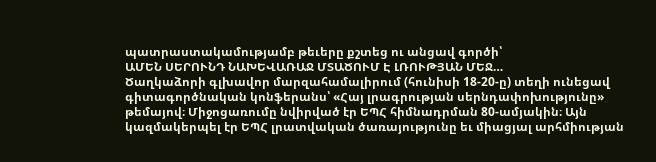պատրաստակամությամբ թեւերը քշտեց ու անցավ գործի՝
ԱՄԵՆ ՍԵՐՈՒՆԴ ՆԱԽԵՎԱՌԱՋ ՄՏԱԾՈՒՄ Է ԼՌՈՒԹՅԱՆ ՄԵՋ…
Ծաղկաձորի գլխավոր մարզահամալիրում (հունիսի 18-20-ը) տեղի ունեցավ գիտագործնական կոնֆերանս՝ «Հայ լրագրության սերնդափոխությունը» թեմայով։ Միջոցառումը նվիրված էր ԵՊՀ հիմնադրման 80-ամյակին։ Այն կազմակերպել էր ԵՊՀ լրատվական ծառայությունը եւ միացյալ արհմիության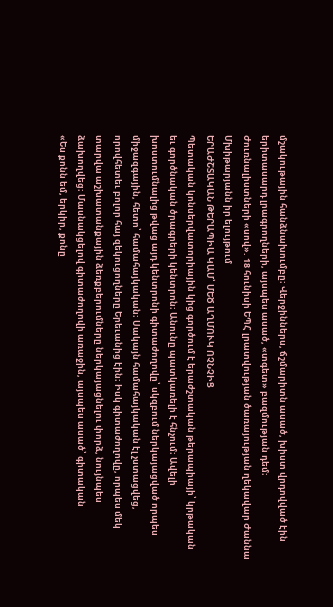մշակութային հանձնախումբը։ Վերջիններս, ճշմարիտն ասած, խիստ վրդովված էին երիտասարդ լրագրողների, այսպես ասած, «տգետ» բազմության դեմ։ Ժուռնալիստների «սով». 18 հունիսի ԵՊՀ լրատվության ծառայության ղեկավար Ժաննա Մխիթարյանն իր ելույթում
ԵՐԱԺՇՏԱԿԱՆ ԹԵՐԱՊԻԱ ԿԱՄ՝ ՄԵԾ ԱՂՄՈՒԿ ՈՉՆՉԻՑ
Պետական կոնսերվատորիային կից գործում է երաժշտական թերապիայի՝ կրթական եւ գործնական ծրագրերի կենտրոն։ Անունը պատկառելի է հնչում։ Ավելի խոստումնալից թվաց այդ կենտրոնի գիտաժողովը՝ սկզբում ներկայացված որպես միջազգային, հետո՝ համահայկական։ Սակայն համահայկական էլ չստացվեց, որովհետեւ բոլոր հայ զեկուցողները Երեւանից էին։ Իսկ գիտաժողովը, որպես մեկ տարվա աշխատանքային ձեռքբերումները ներկայացնելու փորձ, նույնպես ձախողվեց։ Մասնակցելով գիտաժողովի առաջին, այսպես ասած՝ գիտական
«Ես քոնն եմ, երկիր, քոնը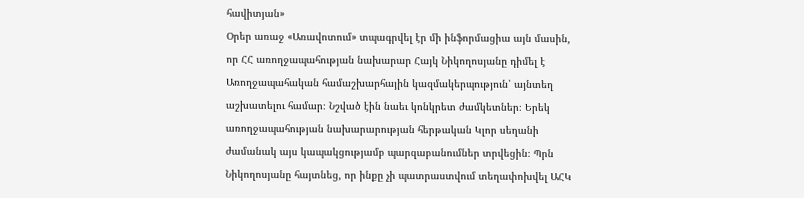հավիտյան»
Օրեր առաջ «Առավոտում» տպագրվել էր մի ինֆորմացիա այն մասին, որ ՀՀ առողջապահության նախարար Հայկ Նիկողոսյանը դիմել է Առողջապահական համաշխարհային կազմակերպություն՝ այնտեղ աշխատելու համար։ Նշված էին նաեւ կոնկրետ ժամկետներ։ Երեկ առողջապահության նախարարության հերթական Կլոր սեղանի ժամանակ այս կապակցությամբ պարզաբանումներ տրվեցին։ Պրն Նիկողոսյանը հայտնեց, որ ինքը չի պատրաստվում տեղափոխվել ԱՀԿ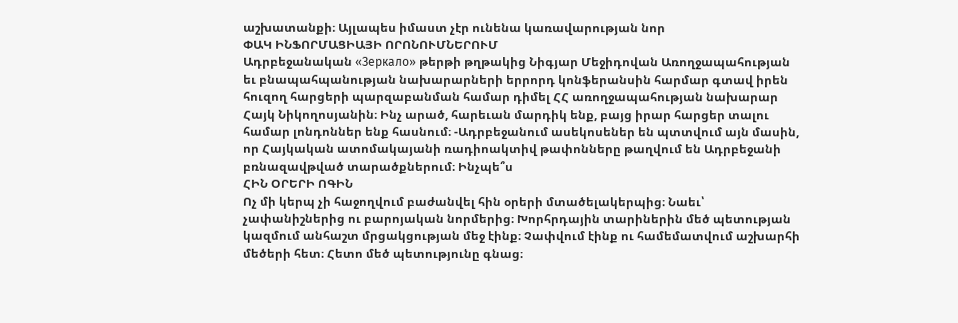աշխատանքի։ Այլապես իմաստ չէր ունենա կառավարության նոր
ՓԱԿ ԻՆՖՈՐՄԱՑԻԱՅԻ ՈՐՈՆՈՒՄՆԵՐՈՒՄ
Ադրբեջանական «Зеркало» թերթի թղթակից Նիգյար Մեջիդովան Առողջապահության եւ բնապահպանության նախարարների երրորդ կոնֆերանսին հարմար գտավ իրեն հուզող հարցերի պարզաբանման համար դիմել ՀՀ առողջապահության նախարար Հայկ Նիկողոսյանին։ Ինչ արած, հարեւան մարդիկ ենք, բայց իրար հարցեր տալու համար լոնդոններ ենք հասնում։ -Ադրբեջանում ասեկոսեներ են պտտվում այն մասին, որ Հայկական ատոմակայանի ռադիոակտիվ թափոնները թաղվում են Ադրբեջանի բռնազավթված տարածքներում։ Ինչպե՞ս
ՀԻՆ ՕՐԵՐԻ ՈԳԻՆ
Ոչ մի կերպ չի հաջողվում բաժանվել հին օրերի մտածելակերպից։ Նաեւ՝ չափանիշներից ու բարոյական նորմերից։ Խորհրդային տարիներին մեծ պետության կազմում անհաշտ մրցակցության մեջ էինք։ Չափվում էինք ու համեմատվում աշխարհի մեծերի հետ։ Հետո մեծ պետությունը գնաց։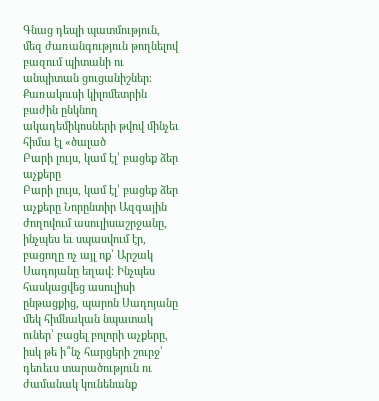Գնաց դեպի պատմություն, մեզ ժառանգություն թողնելով բազում պիտանի ու անպիտան ցուցանիշներ։ Քառակուսի կիլոմետրին բաժին ընկնող ակադեմիկոսների թվով մինչեւ հիմա էլ «ծալած
Բարի լույս, կամ էլ՝ բացեք ձեր աչքերը
Բարի լույս, կամ էլ՝ բացեք ձեր աչքերը Նորընտիր Ազգային ժողովում ասուլիսաշրջանը, ինչպես եւ սպասվում էր, բացողը ոչ այլ ոք՝ Արշակ Սադոյանը եղավ։ Ինչպես հասկացվեց ասուլիսի ընթացքից, պարոն Սադոյանը մեկ հիմնական նպատակ ուներ՝ բացել բոլորի աչքերը, իսկ թե ի՞նչ հարցերի շուրջ՝ դեռեւս տարածություն ու ժամանակ կունենանք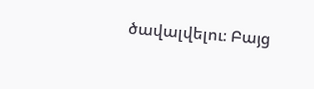ծավալվելու։ Բայց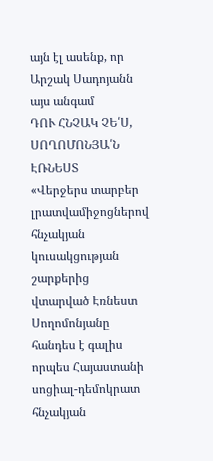այն էլ ասենք, որ Արշակ Սադոյանն այս անգամ
ԴՈՒ ՀՆՉԱԿ ՉԵ՛Ս, ՍՈՂՈՄՈՆՅԱ՛Ն ԷՌՆԵՍՏ
«Վերջերս տարբեր լրատվամիջոցներով հնչակյան կուսակցության շարքերից վտարված Էռնեստ Սողոմոնյանը հանդես է գալիս որպես Հայաստանի սոցիալ-դեմոկրատ հնչակյան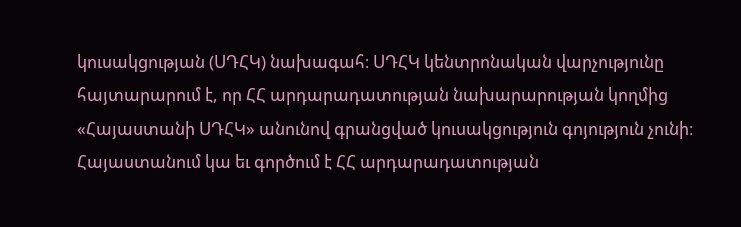կուսակցության (ՍԴՀԿ) նախագահ։ ՍԴՀԿ կենտրոնական վարչությունը հայտարարում է, որ ՀՀ արդարադատության նախարարության կողմից «Հայաստանի ՍԴՀԿ» անունով գրանցված կուսակցություն գոյություն չունի։ Հայաստանում կա եւ գործում է ՀՀ արդարադատության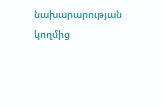նախարարության կողմից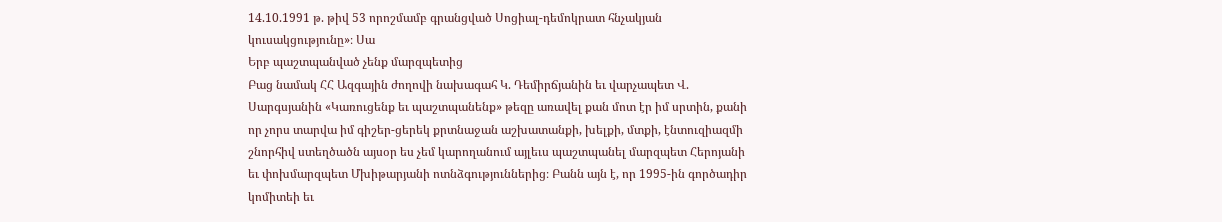14.10.1991 թ. թիվ 53 որոշմամբ գրանցված Սոցիալ-դեմոկրատ հնչակյան կուսակցությունը»։ Սա
Երբ պաշտպանված չենք մարզպետից
Բաց նամակ ՀՀ Ազգային ժողովի նախագահ Կ. Դեմիրճյանին եւ վարչապետ Վ. Սարգսյանին «Կառուցենք եւ պաշտպանենք» թեզը առավել քան մոտ էր իմ սրտին, քանի որ չորս տարվա իմ գիշեր-ցերեկ քրտնաջան աշխատանքի, խելքի, մտքի, էնտուզիազմի շնորհիվ ստեղծածն այսօր ես չեմ կարողանում այլեւս պաշտպանել մարզպետ Հերոյանի եւ փոխմարզպետ Մխիթարյանի ոտնձգություններից։ Բանն այն է, որ 1995-ին գործադիր կոմիտեի եւ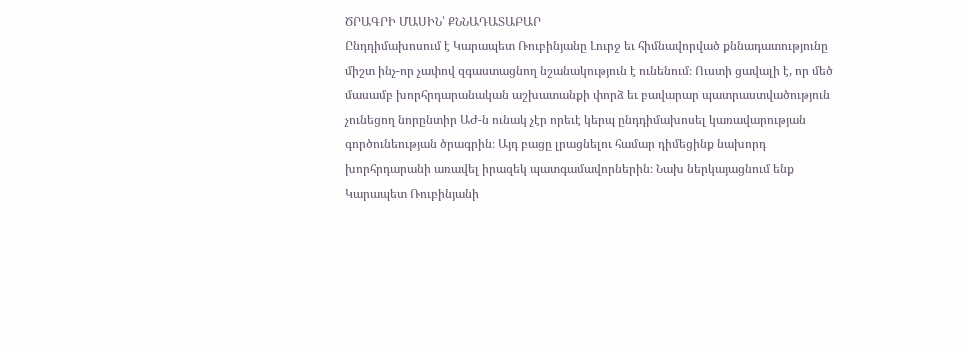ԾՐԱԳՐԻ ՄԱՍԻՆ՝ ՔՆՆԱԴԱՏԱԲԱՐ
Ընդդիմախոսում է Կարապետ Ռուբինյանը Լուրջ եւ հիմնավորված քննադատությունը միշտ ինչ-որ չափով զգաստացնող նշանակություն է ունենում։ Ուստի ցավալի է, որ մեծ մասամբ խորհրդարանական աշխատանքի փորձ եւ բավարար պատրաստվածություն չունեցող նորընտիր ԱԺ-ն ունակ չէր որեւէ կերպ ընդդիմախոսել կառավարության գործունեության ծրագրին։ Այդ բացը լրացնելու համար դիմեցինք նախորդ խորհրդարանի առավել իրազեկ պատգամավորներին։ Նախ ներկայացնում ենք Կարապետ Ռուբինյանի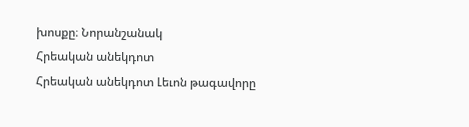խոսքը։ Նորանշանակ
Հրեական անեկդոտ
Հրեական անեկդոտ Լեւոն թագավորը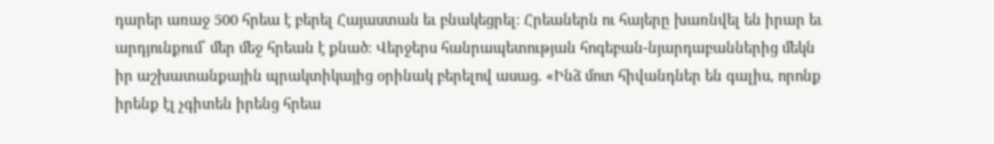դարեր առաջ 500 հրեա է բերել Հայաստան եւ բնակեցրել։ Հրեաներն ու հայերը խառնվել են իրար եւ արդյունքում՝ մեր մեջ հրեան է քնած։ Վերջերս հանրապետության հոգեբան-նյարդաբաններից մեկն իր աշխատանքային պրակտիկայից օրինակ բերելով ասաց. «Ինձ մոտ հիվանդներ են գալիս, որոնք իրենք էլ չգիտեն իրենց հրեա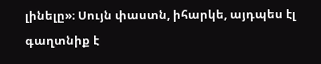լինելը»։ Սույն փաստն, իհարկե, այդպես էլ գաղտնիք է